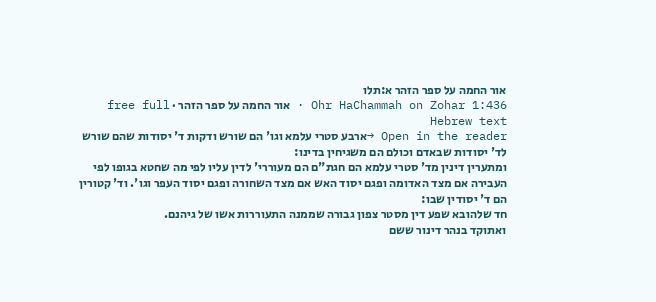אור החמה על ספר הזהר א:תלו
Ohr HaChammah on Zohar 1:436 · אור החמה על ספר הזהר · free full Hebrew text
Open in the reader →ארבע סטרי עלמא וגו' הם שורש ודקות ד' יסודות שהם שורש לד' יסודות שבאדם וכולם הם משגיחין בדינו:
ומתערין דינין מד' סטרי עלמא הם חגת"ם הם מעוררי' לדין עליו לפי מה שחטא בגופו לפי העבירה אם מצד האדומה ופגם יסוד האש אם מצד השחורה ופגם יסוד העפר וגו'. וד' קטורין הם ד' יסודין שבו:
חד שלהובא שפע דין מסטר צפון גבורה שממנה התעוררות אשו של גיהנם.
ואתוקד בנהר דינור ששם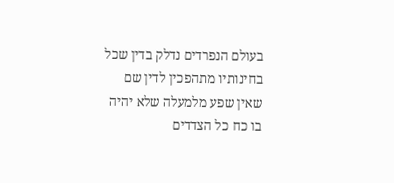בעולם הנפרדים נדלק בדין שכל בחינותיו מתהפכין לדין שם שאין שפע מלמעלה שלא יהיה בו כח כל הצדדים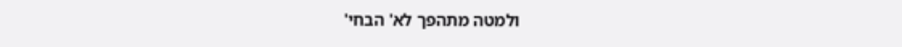ולמטה מתהפך לא' הבחי'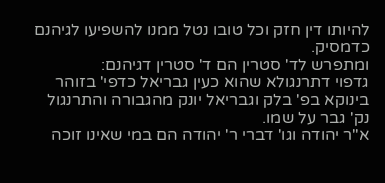להיותו דין חזק וכל טובו נטל ממנו להשפיעו לגיהנם כדמסיק.
ומתפרש לד' סטרין הם ד' סטרין דגיהנם:
גדפוי דתרנגולא שהוא כעין גבריאל כדפי' בזוהר בינוקא בפ' בלק וגבריאל יונק מהגבורה והתרנגול נק' גבר על שמו.
א"ר יהודה וגו' דברי ר' יהודה הם במי שאינו זוכה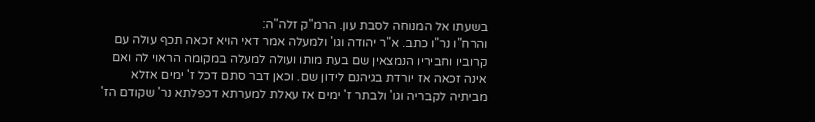בשעתו אל המנוחה לסבת עון. הרמ"ק זלה"ה:
והרח"ו נר"ו כתב. א"ר יהודה וגו' ולמעלה אמר דאי הויא זכאה תכף עולה עם קרוביו וחביריו הנמצאין שם בעת מותו ועולה למעלה במקומה הראוי לה ואם אינה זכאה אז יורדת בגיהנם לידון שם. וכאן דבר סתם דכל ז' ימים אזלא מביתיה לקבריה וגו' ולבתר ז' ימים אז עאלת למערתא דכפלתא נר' שקודם הז'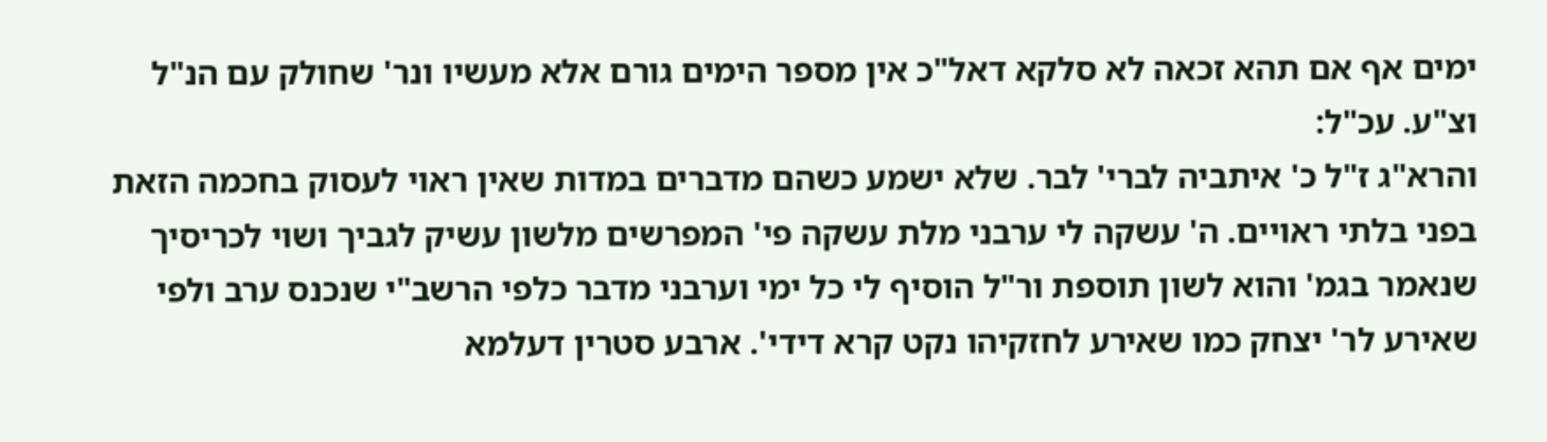ימים אף אם תהא זכאה לא סלקא דאל"כ אין מספר הימים גורם אלא מעשיו ונר' שחולק עם הנ"ל וצ"ע. עכ"ל:
והרא"ג ז"ל כ' איתביה לברי' לבר. שלא ישמע כשהם מדברים במדות שאין ראוי לעסוק בחכמה הזאת בפני בלתי ראויים. ה' עשקה לי ערבני מלת עשקה פי' המפרשים מלשון עשיק לגביך ושוי לכריסיך שנאמר בגמ' והוא לשון תוספת ור"ל הוסיף לי כל ימי וערבני מדבר כלפי הרשב"י שנכנס ערב ולפי שאירע לר' יצחק כמו שאירע לחזקיהו נקט קרא דידי'. ארבע סטרין דעלמא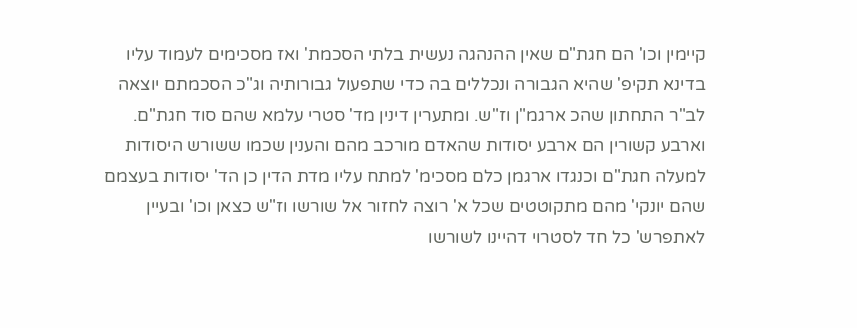קיימין וכו' הם חגת"ם שאין ההנהגה נעשית בלתי הסכמת' ואז מסכימים לעמוד עליו בדינא תקיפ' שהיא הגבורה ונכללים בה כדי שתפעול גבורותיה וג"כ הסכמתם יוצאה לב"ר התחתון שהכ ארגמ"ן וז"ש. ומתערין דינין מד' סטרי עלמא שהם סוד חגת"ם. וארבע קשורין הם ארבע יסודות שהאדם מורכב מהם והענין שכמו ששורש היסודות למעלה חגת"ם וכנגדו ארגמן כלם מסכימ' למתח עליו מדת הדין כן הד' יסודות בעצמם שהם יונקי' מהם מתקוטטים שכל א' רוצה לחזור אל שורשו וז"ש כצאן וכו' ובעיין לאתפרש' כל חד לסטרוי דהיינו לשורשו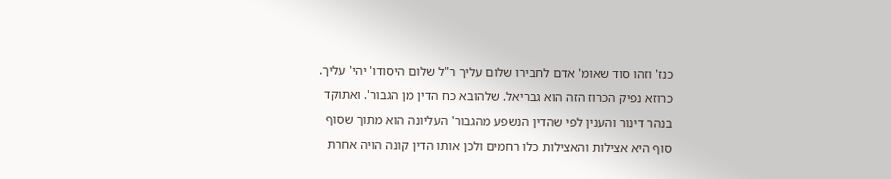כנז' וזהו סוד שאומ' אדם לחבירו שלום עליך ר"ל שלום היסודו' יהי' עליך. כרוזא נפיק הכרוז הזה הוא גבריאל. שלהובא כח הדין מן הגבור'. ואתוקד בנהר דינור והענין לפי שהדין הנשפע מהגבור' העליונה הוא מתוך שסוף סוף היא אצילות והאצילות כלו רחמים ולכן אותו הדין קונה הויה אחרת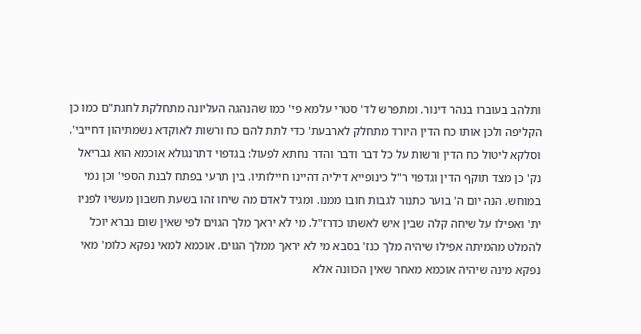ותלהב בעוברו בנהר דינור. ומתפרש לד' סטרי עלמא פי' כמו שהנהגה העליונה מתחלקת לחגת"ם כמו כן הקליפה ולכן אותו כח הדין היורד מתחלק לארבעת' כדי לתת להם כח ורשות לאוקדא נשמתיהון דחייבי'. וסלקא ליטול כח הדין ורשות על כל דבר ודבר והדר נחתא לפעול: בגדפוי דתרנגולא אוכמא הוא גבריאל נק' כן מצד תוקף הדין וגדפוי ר"ל כינופייא דיליה דהיינו חיילותיו. בין תרעי בפתח לבנת הספי' וכן נמי במוחש. הנה יום ה' בוער כתנור לגבות חובו ממנו. ומגיד לאדם מה שיחו זהו בשעת חשבון מעשיו לפניו ית' ואפילו על שיחה קלה שבין איש לאשתו כדרז"ל. מי לא יראך מלך הגוים לפי שאין שום נברא יוכל להמלט מהמיתה אפילו שיהיה מלך כנז' בסבא מי לא יראך ממלך הגוים. אוכמא למאי נפקא כלומ' מאי נפקא מינה שיהיה אוכמא מאחר שאין הכוונה אלא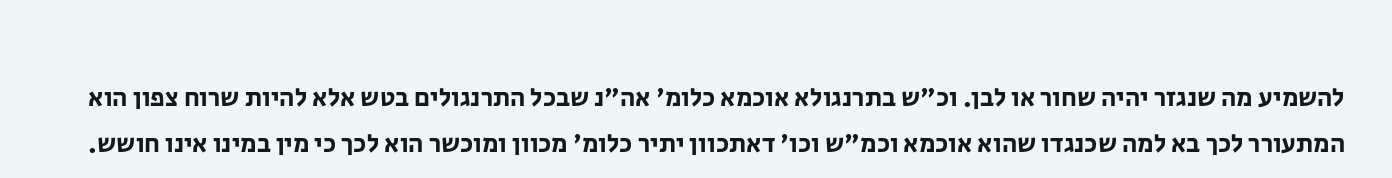להשמיע מה שנגזר יהיה שחור או לבן. וכ"ש בתרנגולא אוכמא כלומ' אה"נ שבכל התרנגולים בטש אלא להיות שרוח צפון הוא המתעורר לכך בא למה שכנגדו שהוא אוכמא וכמ"ש וכו' דאתכוון יתיר כלומ' מכוון ומוכשר הוא לכך כי מין במינו אינו חושש.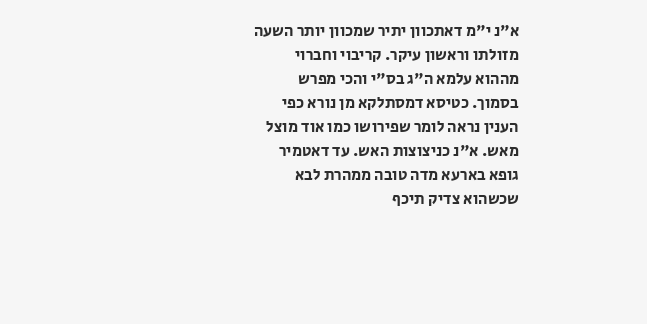א"נ י"מ דאתכוון יתיר שמכוון יותר השעה מזולתו וראשון עיקר. קריבוי וחברוי מההוא עלמא ה"ג בס"י והכי מפרש בסמוך. כטיסא דמסתלקא מן נורא כפי הענין נראה לומר שפירושו כמו אוד מוצל מאש. א"נ כניצוצות האש. עד דאטמיר גופא בארעא מדה טובה ממהרת לבא שכשהוא צדיק תיכף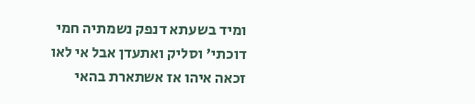ומיד בשעתא דנפק נשמתיה חמי דוכתי' וסליק ואתעדן אבל אי לאו זכאה איהו אז אשתארת בהאי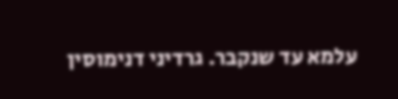עלמא עד שנקבר. גרדיני דנימוסין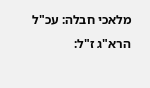מלאכי חבלה: עכ"ל הרא"ג ז"ל: